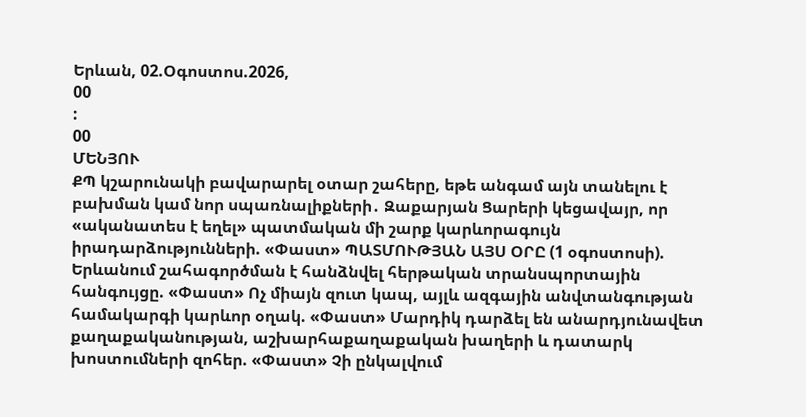Երևան, 02.Օգոստոս.2026,
00
:
00
ՄԵՆՅՈՒ
ՔՊ կշարունակի բավարարել օտար շահերը, եթե անգամ այն տանելու է բախման կամ նոր սպառնալիքների․ Զաքարյան Ցարերի կեցավայր, որ «ականատես է եղել» պատմական մի շարք կարևորագույն իրադարձությունների. «Փաստ» ՊԱՏՄՈՒԹՅԱՆ ԱՅՍ ՕՐԸ (1 օգոստոսի). Երևանում շահագործման է հանձնվել հերթական տրանսպորտային հանգույցը. «Փաստ» Ոչ միայն զուտ կապ, այլև ազգային անվտանգության համակարգի կարևոր օղակ. «Փաստ» Մարդիկ դարձել են անարդյունավետ քաղաքականության, աշխարհաքաղաքական խաղերի և դատարկ խոստումների զոհեր. «Փաստ» Չի ընկալվում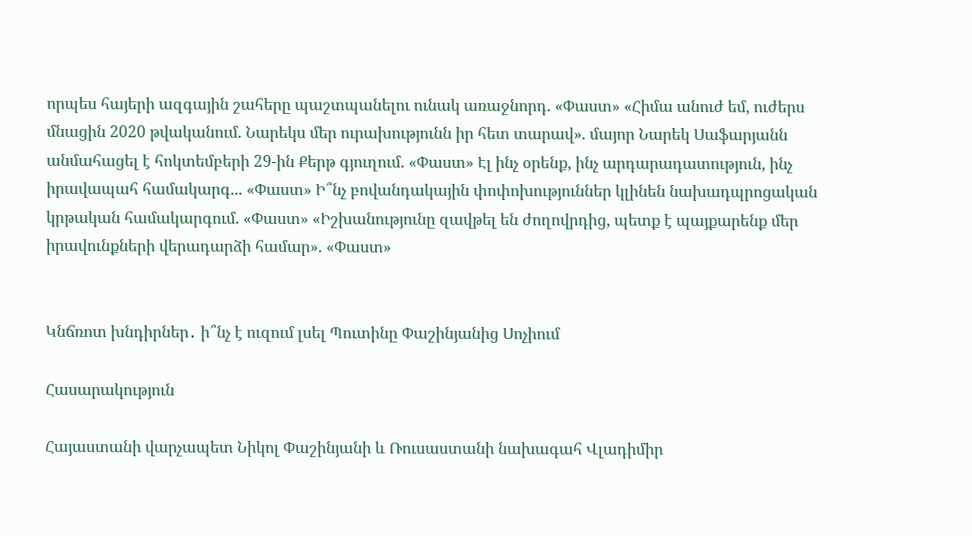որպես հայերի ազգային շահերը պաշտպանելու ունակ առաջնորդ. «Փաստ» «Հիմա անուժ եմ, ուժերս մնացին 2020 թվականում. Նարեկս մեր ուրախությունն իր հետ տարավ». մայոր Նարեկ Սաֆարյանն անմահացել է հոկտեմբերի 29-ին Քերթ գյուղում. «Փաստ» Էլ ինչ օրենք, ինչ արդարադատություն, ինչ իրավապահ համակարգ... «Փաստ» Ի՞նչ բովանդակային փոփոխություններ կլինեն նախադպրոցական կրթական համակարգում. «Փաստ» «Իշխանությունը զավթել են ժողովրդից, պետք է պայքարենք մեր իրավունքների վերադարձի համար». «Փաստ»


Կնճռոտ խնդիրներ․ ի՞նչ է ուզում լսել Պուտինը Փաշինյանից Սոչիում

Հասարակություն

Հայաստանի վարչապետ Նիկոլ Փաշինյանի և Ռուսաստանի նախագահ Վլադիմիր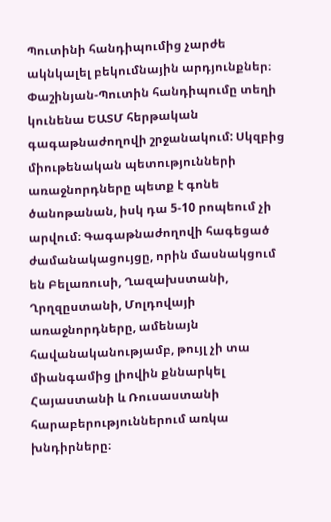Պուտինի հանդիպումից չարժե ակնկալել բեկումնային արդյունքներ։ Փաշինյան-Պուտին հանդիպումը տեղի կունենա ԵԱՏՄ հերթական գագաթնաժողովի շրջանակում: Սկզբից միութենական պետությունների առաջնորդները պետք է գոնե ծանոթանան, իսկ դա 5-10 րոպեում չի արվում։ Գագաթնաժողովի հագեցած ժամանակացույցը, որին մասնակցում են Բելառուսի, Ղազախստանի, Ղրղզըստանի, Մոլդովայի առաջնորդները, ամենայն հավանականությամբ, թույլ չի տա միանգամից լիովին քննարկել Հայաստանի և Ռուսաստանի հարաբերություններում առկա խնդիրները։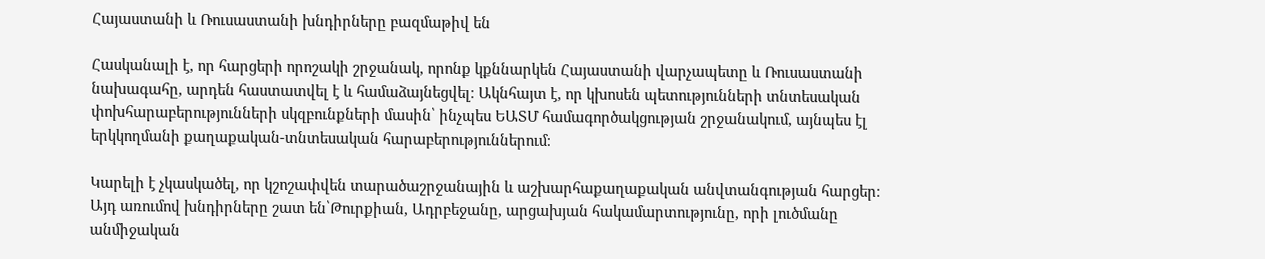Հայաստանի և Ռուսաստանի խնդիրները բազմաթիվ են

Հասկանալի է, որ հարցերի որոշակի շրջանակ, որոնք կքննարկեն Հայաստանի վարչապետը և Ռուսաստանի նախագահը, արդեն հաստատվել է և համաձայնեցվել։ Ակնհայտ է, որ կխոսեն պետությունների տնտեսական փոխհարաբերությունների սկզբունքների մասին՝ ինչպես ԵԱՏՄ համագործակցության շրջանակում, այնպես էլ երկկողմանի քաղաքական-տնտեսական հարաբերություններում։

Կարելի է չկասկածել, որ կշոշափվեն տարածաշրջանային և աշխարհաքաղաքական անվտանգության հարցեր։ Այդ առումով խնդիրները շատ են՝Թուրքիան, Ադրբեջանը, արցախյան հակամարտությունը, որի լուծմանը անմիջական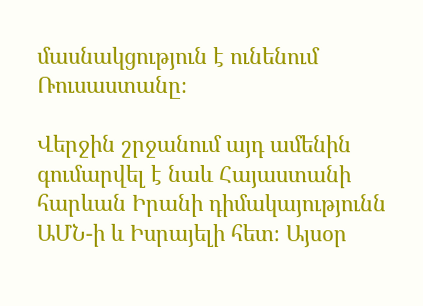մասնակցություն է ունենում Ռուսաստանը։

Վերջին շրջանում այդ ամենին գումարվել է նաև Հայաստանի հարևան Իրանի դիմակայությունն ԱՄՆ-ի և Իսրայելի հետ։ Այսօր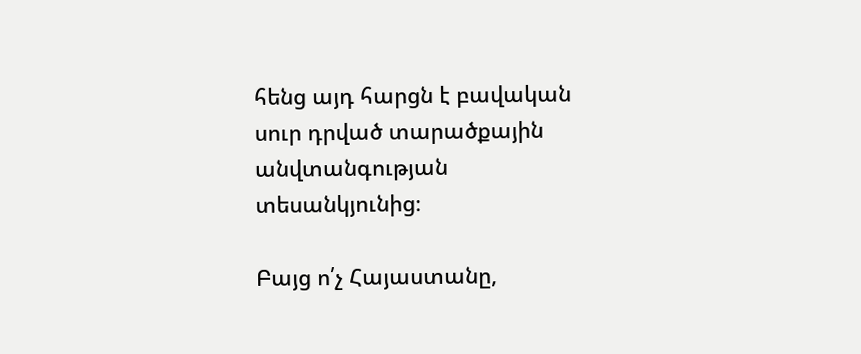հենց այդ հարցն է բավական սուր դրված տարածքային անվտանգության տեսանկյունից։

Բայց ո՛չ Հայաստանը,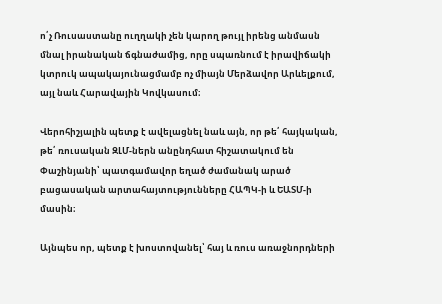ո՛չ Ռուսաստանը ուղղակի չեն կարող թույլ իրենց անմասն մնալ իրանական ճգնաժամից, որը սպառնում է իրավիճակի կտրուկ ապակայունացմամբ ոչ միայն Մերձավոր Արևելքում, այլ նաև Հարավային Կովկասում։

Վերոհիշյալին պետք է ավելացնել նաև այն, որ թե՛ հայկական, թե՛ ռուսական ԶԼՄ-ներն անընդհատ հիշատակում են Փաշինյանի՝ պատգամավոր եղած ժամանակ արած բացասական արտահայտությունները ՀԱՊԿ-ի և ԵԱՏՄ-ի մասին։

Այնպես որ, պետք է խոստովանել՝ հայ և ռուս առաջնորդների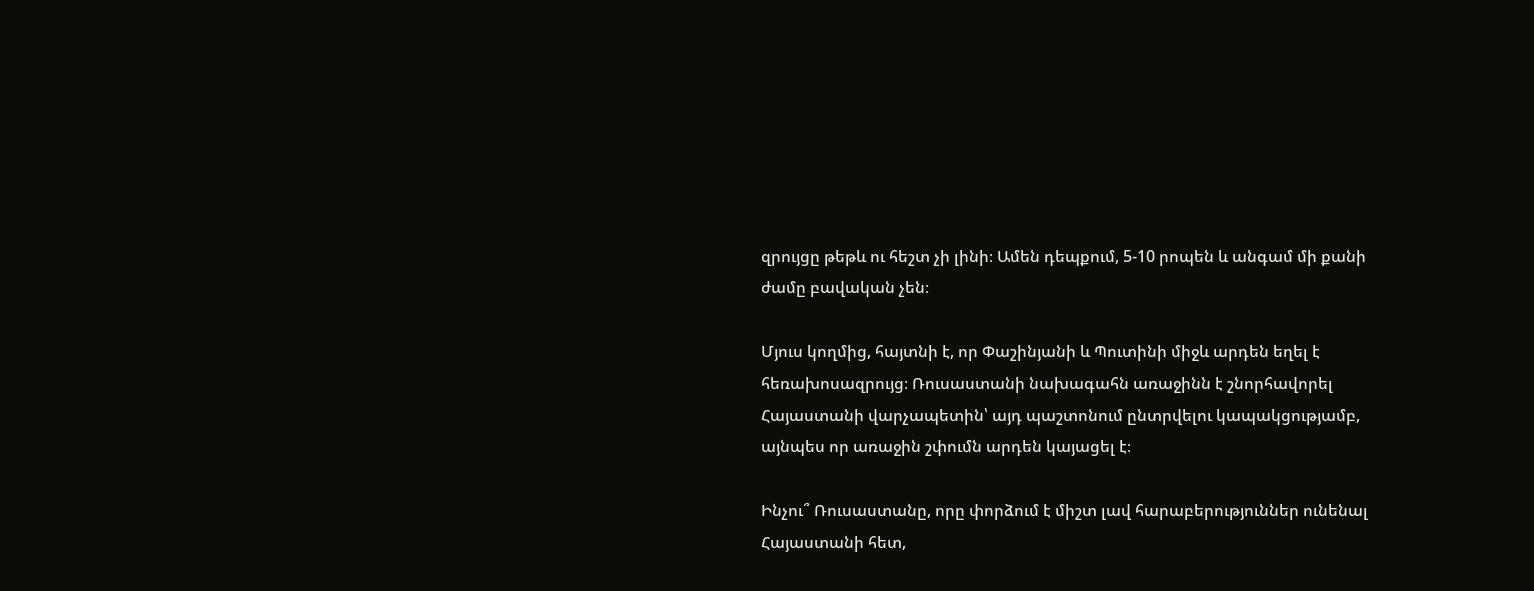զրույցը թեթև ու հեշտ չի լինի։ Ամեն դեպքում, 5-10 րոպեն և անգամ մի քանի ժամը բավական չեն։

Մյուս կողմից, հայտնի է, որ Փաշինյանի և Պուտինի միջև արդեն եղել է հեռախոսազրույց։ Ռուսաստանի նախագահն առաջինն է շնորհավորել Հայաստանի վարչապետին՝ այդ պաշտոնում ընտրվելու կապակցությամբ, այնպես որ առաջին շփումն արդեն կայացել է։

Ինչու՞ Ռուսաստանը, որը փորձում է միշտ լավ հարաբերություններ ունենալ Հայաստանի հետ,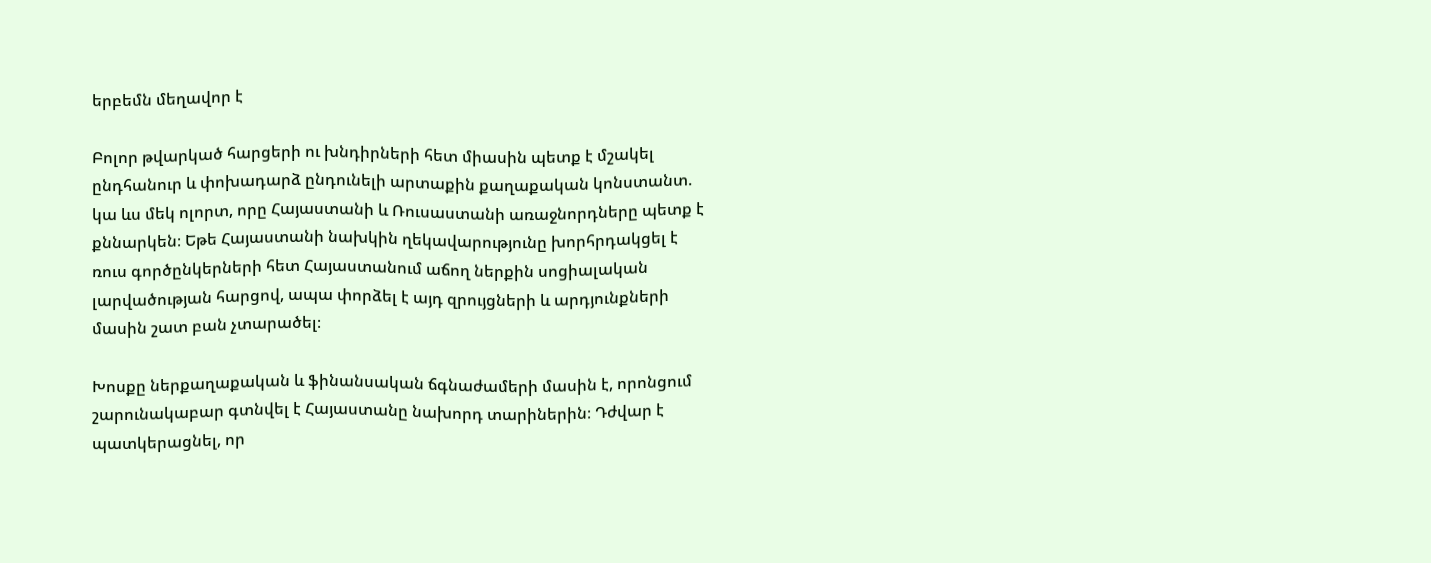երբեմն մեղավոր է

Բոլոր թվարկած հարցերի ու խնդիրների հետ միասին պետք է մշակել ընդհանուր և փոխադարձ ընդունելի արտաքին քաղաքական կոնստանտ. կա ևս մեկ ոլորտ, որը Հայաստանի և Ռուսաստանի առաջնորդները պետք է քննարկեն։ Եթե Հայաստանի նախկին ղեկավարությունը խորհրդակցել է ռուս գործընկերների հետ Հայաստանում աճող ներքին սոցիալական լարվածության հարցով, ապա փորձել է այդ զրույցների և արդյունքների մասին շատ բան չտարածել։

Խոսքը ներքաղաքական և ֆինանսական ճգնաժամերի մասին է, որոնցում շարունակաբար գտնվել է Հայաստանը նախորդ տարիներին։ Դժվար է պատկերացնել, որ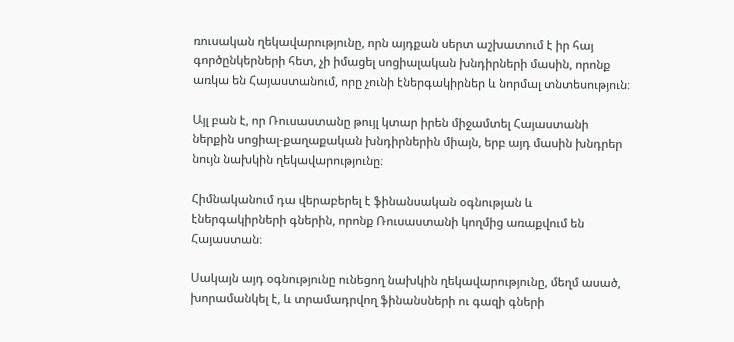ռուսական ղեկավարությունը, որն այդքան սերտ աշխատում է իր հայ գործընկերների հետ, չի իմացել սոցիալական խնդիրների մասին, որոնք առկա են Հայաստանում, որը չունի էներգակիրներ և նորմալ տնտեսություն։

Այլ բան է, որ Ռուսաստանը թույլ կտար իրեն միջամտել Հայաստանի ներքին սոցիալ-քաղաքական խնդիրներին միայն, երբ այդ մասին խնդրեր նույն նախկին ղեկավարությունը։

Հիմնականում դա վերաբերել է ֆինանսական օգնության և էներգակիրների գներին, որոնք Ռուսաստանի կողմից առաքվում են Հայաստան։

Սակայն այդ օգնությունը ունեցող նախկին ղեկավարությունը, մեղմ ասած, խորամանկել է, և տրամադրվող ֆինանսների ու գազի գների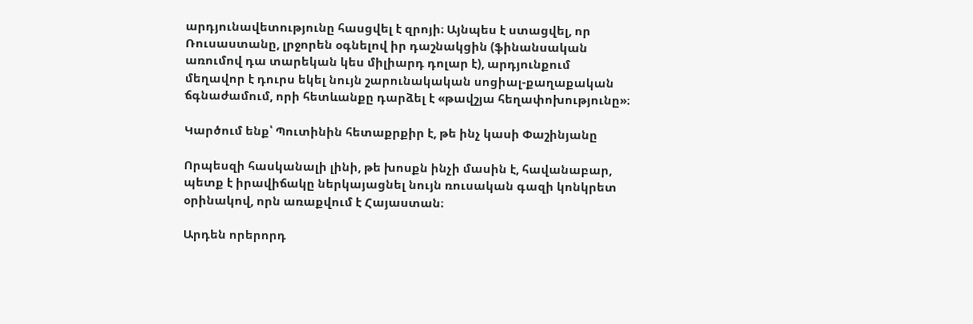արդյունավետությունը հասցվել է զրոյի։ Այնպես է ստացվել, որ Ռուսաստանը, լրջորեն օգնելով իր դաշնակցին (ֆինանսական առումով դա տարեկան կես միլիարդ դոլար է), արդյունքում մեղավոր է դուրս եկել նույն շարունակական սոցիալ-քաղաքական ճգնաժամում, որի հետևանքը դարձել է «թավշյա հեղափոխությունը»։

Կարծում ենք՝ Պուտինին հետաքրքիր է, թե ինչ կասի Փաշինյանը

Որպեսզի հասկանալի լինի, թե խոսքն ինչի մասին է, հավանաբար, պետք է իրավիճակը ներկայացնել նույն ռուսական գազի կոնկրետ օրինակով, որն առաքվում է Հայաստան։

Արդեն որերորդ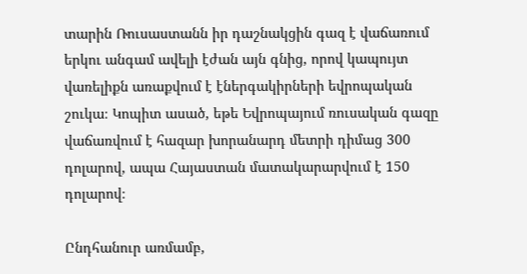տարին Ռուսաստանն իր դաշնակցին գազ է վաճառում երկու անգամ ավելի էժան այն գնից, որով կապույտ վառելիքն առաքվում է էներգակիրների եվրոպական շուկա։ Կոպիտ ասած, եթե Եվրոպայում ռուսական գազը վաճառվում է հազար խորանարդ մետրի դիմաց 300 դոլարով, ապա Հայաստան մատակարարվում է 150 դոլարով։

Ընդհանուր առմամբ,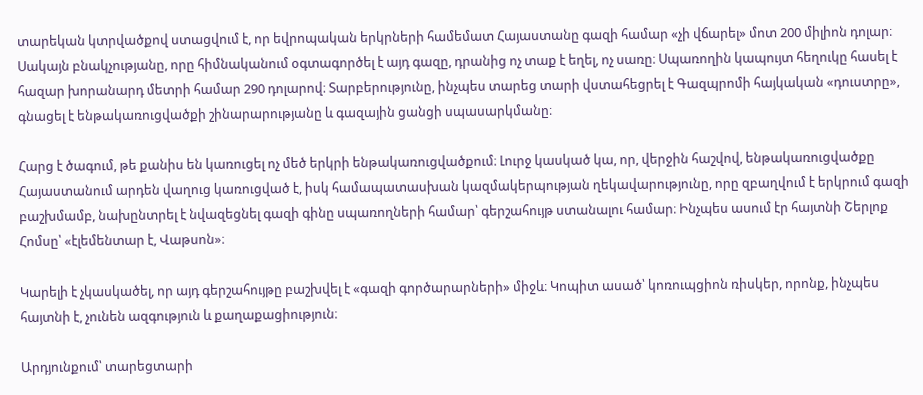տարեկան կտրվածքով ստացվում է, որ եվրոպական երկրների համեմատ Հայաստանը գազի համար «չի վճարել» մոտ 200 միլիոն դոլար։ Սակայն բնակչությանը, որը հիմնականում օգտագործել է այդ գազը, դրանից ոչ տաք է եղել, ոչ սառը։ Սպառողին կապույտ հեղուկը հասել է հազար խորանարդ մետրի համար 290 դոլարով։ Տարբերությունը, ինչպես տարեց տարի վստահեցրել է Գազպրոմի հայկական «դուստրը», գնացել է ենթակառուցվածքի շինարարությանը և գազային ցանցի սպասարկմանը։

Հարց է ծագում, թե քանիս են կառուցել ոչ մեծ երկրի ենթակառուցվածքում։ Լուրջ կասկած կա, որ, վերջին հաշվով, ենթակառուցվածքը Հայաստանում արդեն վաղուց կառուցված է, իսկ համապատասխան կազմակերպության ղեկավարությունը, որը զբաղվում է երկրում գազի բաշխմամբ, նախընտրել է նվազեցնել գազի գինը սպառողների համար՝ գերշահույթ ստանալու համար։ Ինչպես ասում էր հայտնի Շերլոք Հոմսը՝ «էլեմենտար է, Վաթսոն»։

Կարելի է չկասկածել, որ այդ գերշահույթը բաշխվել է «գազի գործարարների» միջև։ Կոպիտ ասած՝ կոռուպցիոն ռիսկեր, որոնք, ինչպես հայտնի է, չունեն ազգություն և քաղաքացիություն։

Արդյունքում՝ տարեցտարի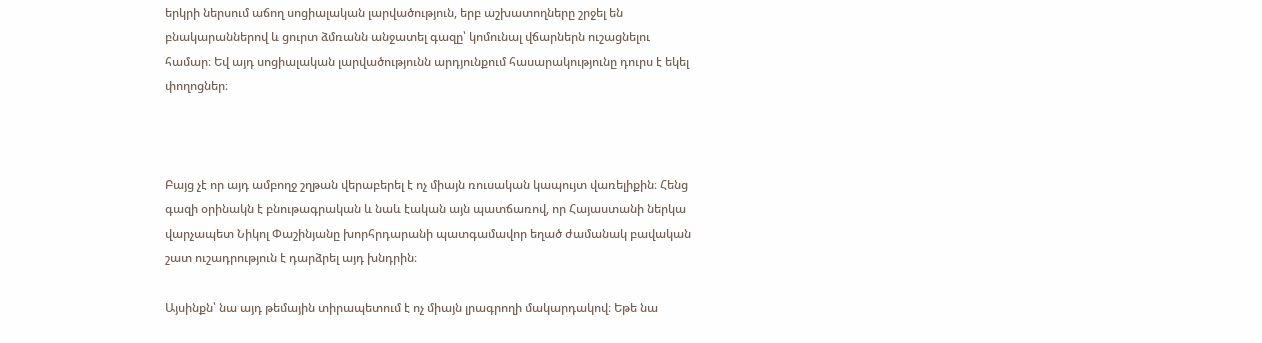երկրի ներսում աճող սոցիալական լարվածություն, երբ աշխատողները շրջել են բնակարաններով և ցուրտ ձմռանն անջատել գազը՝ կոմունալ վճարներն ուշացնելու համար։ Եվ այդ սոցիալական լարվածությունն արդյունքում հասարակությունը դուրս է եկել փողոցներ։



Բայց չէ որ այդ ամբողջ շղթան վերաբերել է ոչ միայն ռուսական կապույտ վառելիքին։ Հենց գազի օրինակն է բնութագրական և նաև էական այն պատճառով, որ Հայաստանի ներկա վարչապետ Նիկոլ Փաշինյանը խորհրդարանի պատգամավոր եղած ժամանակ բավական շատ ուշադրություն է դարձրել այդ խնդրին։

Այսինքն՝ նա այդ թեմային տիրապետում է ոչ միայն լրագրողի մակարդակով։ Եթե նա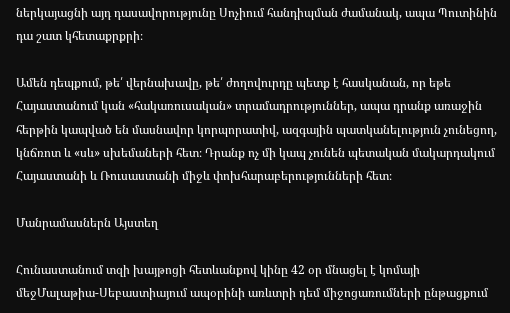ներկայացնի այդ դասավորությունը Սոչիում հանդիպման ժամանակ, ապա Պուտինին դա շատ կհետաքրքրի։

Ամեն դեպքում, թե՛ վերնախավը, թե՛ ժողովուրդը պետք է հասկանան, որ եթե Հայաստանում կան «հակառուսական» տրամադրություններ, ապա դրանք առաջին հերթին կապված են մասնավոր կորպորատիվ, ազգային պատկանելություն չունեցող, կնճռոտ և «սև» սխեմաների հետ։ Դրանք ոչ մի կապ չունեն պետական մակարդակում Հայաստանի և Ռուսաստանի միջև փոխհարաբերությունների հետ։

Մանրամասներն Այստեղ

Հունաստանում տզի խայթոցի հետևանքով կինը 42 օր մնացել է կոմայի մեջՄալաթիա-Սեբաստիայում ապօրինի առևտրի դեմ միջոցառումների ընթացքում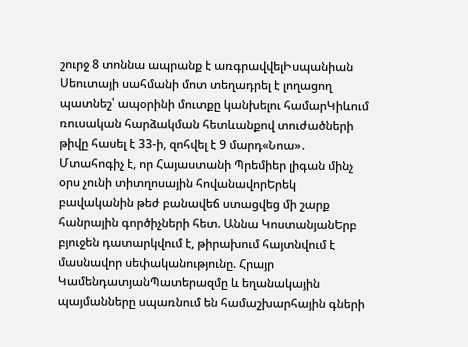շուրջ 8 տոննա ապրանք է առգրավվելԻսպանիան Սեուտայի սահմանի մոտ տեղադրել է լողացող պատնեշ՝ ապօրինի մուտքը կանխելու համարԿիևում ռուսական հարձակման հետևանքով տուժածների թիվը հասել է 33-ի, զոհվել է 9 մարդ«Նոա»․ Մտահոգիչ է, որ Հայաստանի Պրեմիեր լիգան մինչ օրս չունի տիտղոսային հովանավորԵրեկ բավականին թեժ բանավեճ ստացվեց մի շարք հանրային գործիչների հետ. Աննա ԿոստանյանԵրբ բյուջեն դատարկվում է, թիրախում հայտնվում է մասնավոր սեփականությունը. Հրայր ԿամենդատյանՊատերազմը և եղանակային պայմանները սպառնում են համաշխարհային գների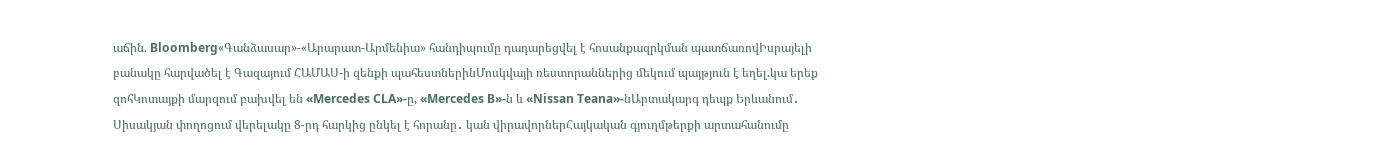աճին. Bloomberg«Գանձասար»-«Արարատ-Արմենիա» հանդիպումը դադարեցվել է հոսանքազրկման պատճառովԻսրայելի բանակը հարվածել է Գազայում ՀԱՄԱՍ-ի զենքի պահեստներինՄոսկվայի ռեստորաններից մեկում պայթյուն է եղել.կա երեք զոհԿոտայքի մարզում բախվել են «Mercedes CLA»-ը, «Mercedes B»-ն և «Nissan Teana»-նԱրտակարգ դեպք Երևանում․ Սիսակյան փողոցում վերելակը 8-րդ հարկից ընկել է հորանը․ կան վիրավորներՀայկական գյուղմթերքի արտահանումը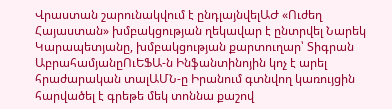Վրաստան շարունակվում է ընդլայնվելԱԺ «Ուժեղ Հայաստան» խմբակցության ղեկավար է ընտրվել Նարեկ Կարապետյանը, խմբակցության քարտուղար՝ Տիգրան ԱբրահամյանըՈւԵՖԱ-ն Ինֆանտինոյին կոչ է արել հրաժարական տալԱՄՆ-ը Իրանում գտնվող կառույցին հարվածել է գրեթե մեկ տոննա քաշով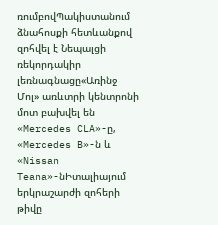ռումբովՊակիստանում ձնահոսքի հետևանքով զոհվել է Նեպալցի ռեկորդակիր լեռնագնացը«Առինջ Մոլ» առևտրի կենտրոնի մոտ բախվել են «Mercedes CLA»-ը, «Mercedes B»-ն և «Nissan Teana»-նԻտալիայում երկրաշարժի զոհերի թիվը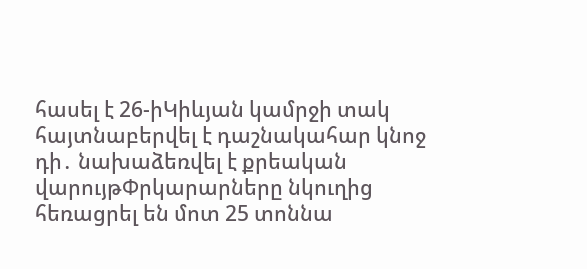հասել է 26-իԿիևյան կամրջի տակ հայտնաբերվել է դաշնակահար կնոջ դի․ նախաձեռվել է քրեական վարույթՓրկարարները նկուղից հեռացրել են մոտ 25 տոննա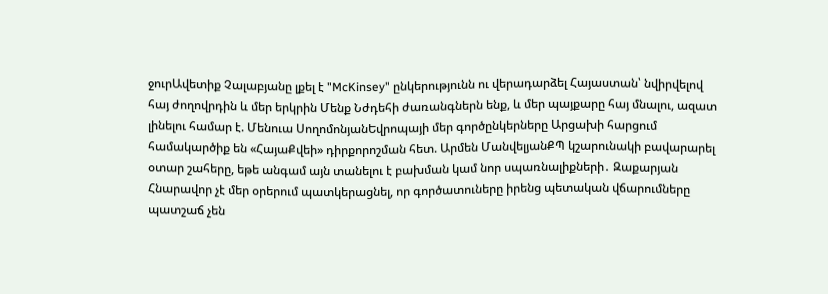ջուրԱվետիք Չալաբյանը լքել է "McKinsey" ընկերությունն ու վերադարձել Հայաստան՝ նվիրվելով հայ ժողովրդին և մեր երկրին Մենք Նժդեհի ժառանգներն ենք, և մեր պայքարը հայ մնալու, ազատ լինելու համար է. Մենուա ՍողոմոնյանԵվրոպայի մեր գործընկերները Արցախի հարցում համակարծիք են «ՀայաՔվեի» դիրքորոշման հետ. Արմեն ՄանվելյանՔՊ կշարունակի բավարարել օտար շահերը, եթե անգամ այն տանելու է բախման կամ նոր սպառնալիքների․ Զաքարյան Հնարավոր չէ մեր օրերում պատկերացնել, որ գործատուները իրենց պետական վճարումները պատշաճ չեն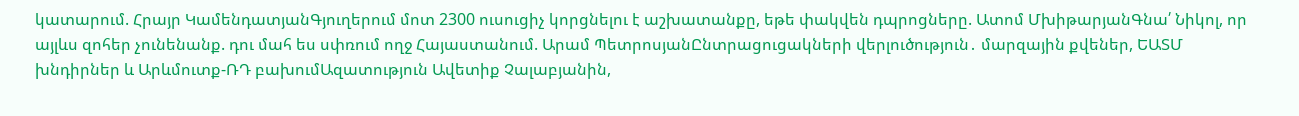կատարում. Հրայր ԿամենդատյանԳյուղերում մոտ 2300 ուսուցիչ կորցնելու է աշխատանքը, եթե փակվեն դպրոցները. Ատոմ ՄխիթարյանԳնա՛ Նիկոլ, որ այլևս զոհեր չունենանք. դու մահ ես սփռում ողջ Հայաստանում. Արամ ՊետրոսյանԸնտրացուցակների վերլուծություն․ մարզային քվեներ, ԵԱՏՄ խնդիրներ և Արևմուտք-ՌԴ բախումԱզատություն Ավետիք Չալաբյանին,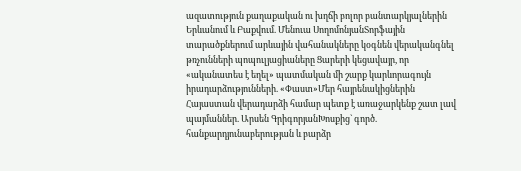ազատություն քաղաքական ու խղճի բոլոր բանտարկյալներին Երևանում և Բաքվում. Մենուա ՍողոմոնյանՏորֆային տարածքներում արևային վահանակները կօգնեն վերականգնել թռչունների պոպուլյացիաները Ցարերի կեցավայր, որ «ականատես է եղել» պատմական մի շարք կարևորագույն իրադարձությունների. «Փաստ»Մեր հայրենակիցներին Հայաստան վերադարձի համար պետք է առաջարկենք շատ լավ պայմաններ. Արսեն ԳրիգորյանԽոսքից` գործ. հանքարդյունաբերության և բարձր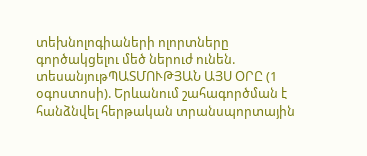տեխնոլոգիաների ոլորտները գործակցելու մեծ ներուժ ունեն. տեսանյութՊԱՏՄՈՒԹՅԱՆ ԱՅՍ ՕՐԸ (1 օգոստոսի). Երևանում շահագործման է հանձնվել հերթական տրանսպորտային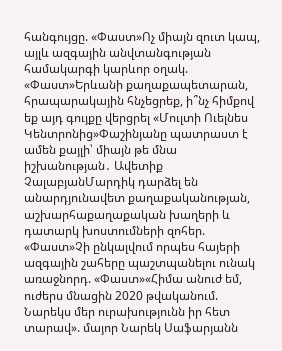հանգույցը. «Փաստ»Ոչ միայն զուտ կապ, այլև ազգային անվտանգության համակարգի կարևոր օղակ. «Փաստ»Երևանի քաղաքապետարան, հրապարակային հնչեցրեք, ի՞նչ հիմքով եք այդ գույքը վերցրել «Մուլտի Ուելնես Կենտրոնից»Փաշինյանը պատրաստ է ամեն քայլի՝ միայն թե մնա իշխանության․ Ավետիք ՉալաբյանՄարդիկ դարձել են անարդյունավետ քաղաքականության, աշխարհաքաղաքական խաղերի և դատարկ խոստումների զոհեր. «Փաստ»Չի ընկալվում որպես հայերի ազգային շահերը պաշտպանելու ունակ առաջնորդ. «Փաստ»«Հիմա անուժ եմ, ուժերս մնացին 2020 թվականում. Նարեկս մեր ուրախությունն իր հետ տարավ». մայոր Նարեկ Սաֆարյանն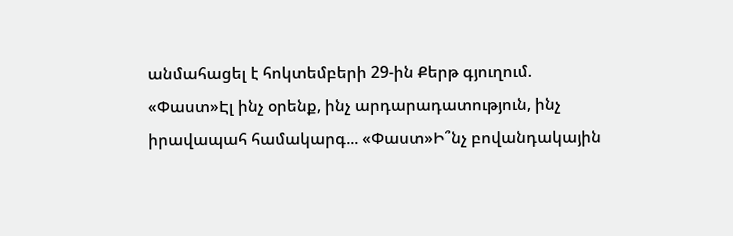անմահացել է հոկտեմբերի 29-ին Քերթ գյուղում. «Փաստ»Էլ ինչ օրենք, ինչ արդարադատություն, ինչ իրավապահ համակարգ... «Փաստ»Ի՞նչ բովանդակային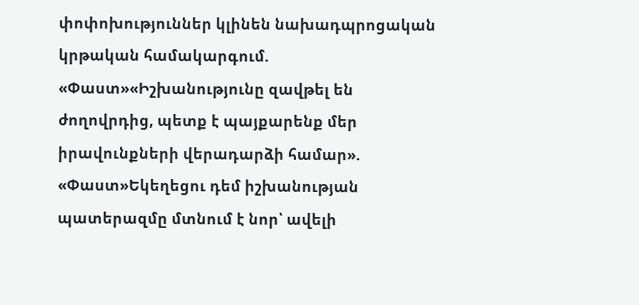փոփոխություններ կլինեն նախադպրոցական կրթական համակարգում. «Փաստ»«Իշխանությունը զավթել են ժողովրդից, պետք է պայքարենք մեր իրավունքների վերադարձի համար». «Փաստ»Եկեղեցու դեմ իշխանության պատերազմը մտնում է նոր՝ ավելի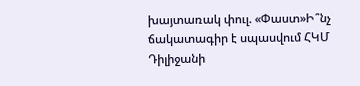խայտառակ փուլ. «Փաստ»Ի՞նչ ճակատագիր է սպասվում ՀԿՄ Դիլիջանի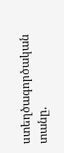ստեղծագործական տանը.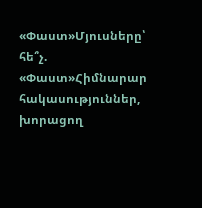«Փաստ»Մյուսները՝ հե՞չ. «Փաստ»Հիմնարար հակասություններ, խորացող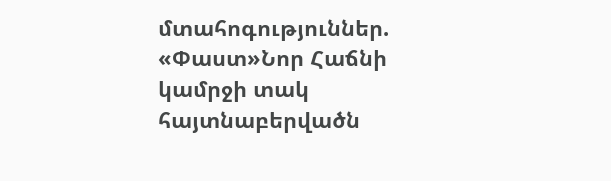մտահոգություններ. «Փաստ»Նոր Հաճնի կամրջի տակ հայտնաբերվածն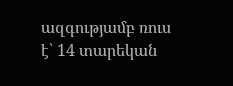ազգությամբ ռուս է՝ 14 տարեկան